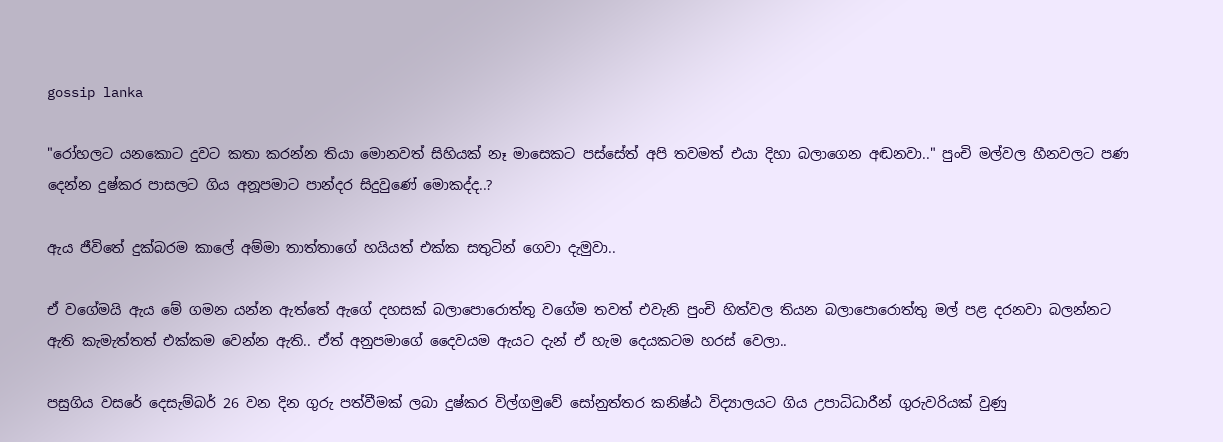gossip lanka

"රෝහලට යනකොට දුවට කතා කරන්න තියා මොනවත් සිහියක් නෑ මාසෙකට පස්සේත් අපි තවමත් එයා දිහා බලාගෙන අඬනවා.." පුංචි මල්වල හීනවලට පණ දෙන්න දුෂ්කර පාසලට ගිය අනූපමාට පාන්දර සිදුවුණේ මොකද්ද..?

ඇය ජීවිතේ දුක්බරම කාලේ අම්මා තාත්තාගේ හයියත් එක්ක සතුටින් ගෙවා දැමුවා..

ඒ වගේමයි ඇය මේ ගමන යන්න ඇත්තේ ඇගේ දහසක් බලාපොරොත්තු වගේම තවත් එවැනි පුංචි හිත්වල තියන බලාපොරොත්තු මල් පළ දරනවා බලන්නට ඇති කැමැත්තත් එක්කම වෙන්න ඇති.. ඒත් අනුපමාගේ දෛවයම ඇයට දැන් ඒ හැම දෙයකටම හරස් වෙලා..

පසුගිය වසරේ දෙසැම්බර් 26 වන දින ගුරු පත්වීමක් ලබා දුෂ්කර විල්ගමුවේ සෝනුත්තර කනිෂ්ඨ විද්‍යාලයට ගිය උපාධිධාරීන් ගුරුවරියක් වුණු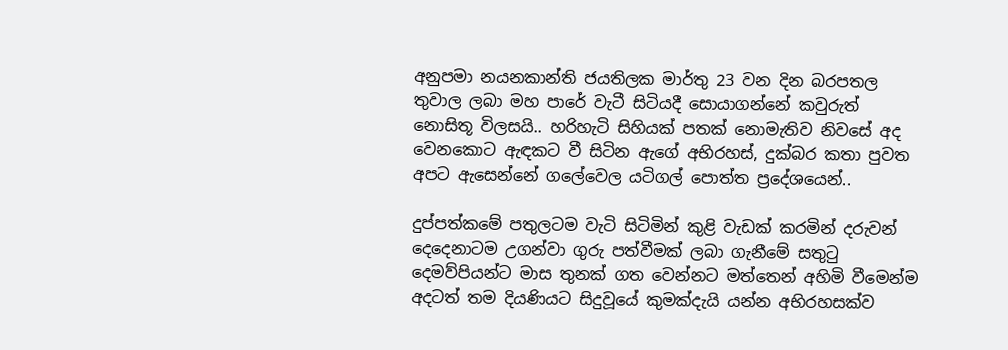අනුපමා නයනකාන්ති ජයතිලක මාර්තු 23 වන දින බරපතල තුවාල ලබා මහ පාරේ වැටී සිටියදී සොයාගන්නේ කවුරුත් නොසිතූ විලසයි.. හරිහැටි සිහියක් පතක් නොමැතිව නිවසේ අද වෙනකොට ඇඳකට වී සිටින ඇගේ අභිරහස්, දුක්බර කතා පුවත අපට ඇසෙන්නේ ගලේවෙල යටිගල් පොත්ත ප්‍රදේශයෙන්..

දුප්පත්කමේ පතුලටම වැටි සිටිමින් කුළි වැඩක් කරමින් දරුවන් දෙදෙනාටම උගන්වා ගුරු පත්වීමක් ලබා ගැනීමේ සතුටු දෙමව්පියන්ට මාස තුනක් ගත වෙන්නට මත්තෙන් අහිමි වීමෙන්ම අදටත් තම දියණියට සිදුවූයේ කුමක්දැයි යන්න අභිරහසක්ව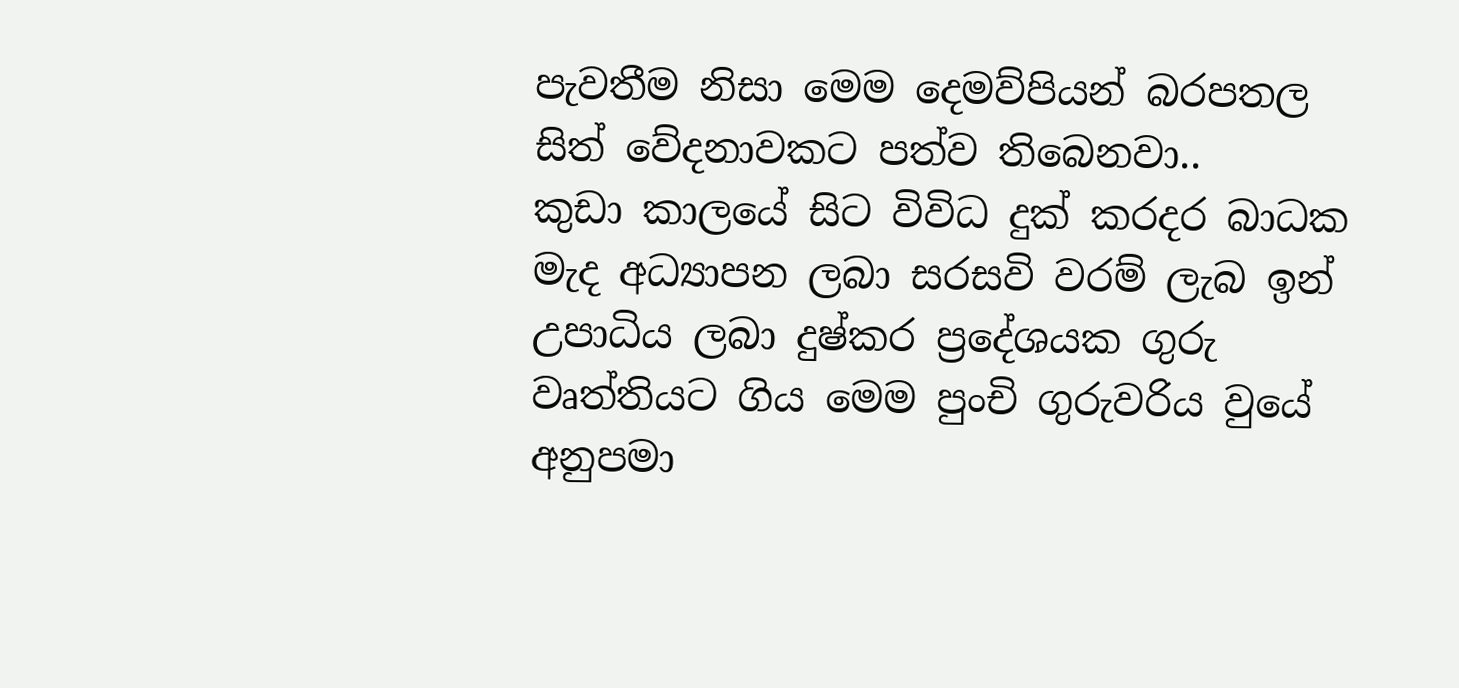පැවතීම නිසා මෙම දෙමව්පියන් බරපතල සිත් වේදනාවකට පත්ව තිබෙනවා..
කුඩා කාලයේ සිට විවිධ දුක් කරදර බාධක මැද අධ්‍යාපන ලබා සරසවි වරම් ලැබ ඉන් උපාධිය ලබා දුෂ්කර ප්‍රදේශයක ගුරු වෘත්තියට ගිය මෙම පුංචි ගුරුවරිය වුයේ අනුපමා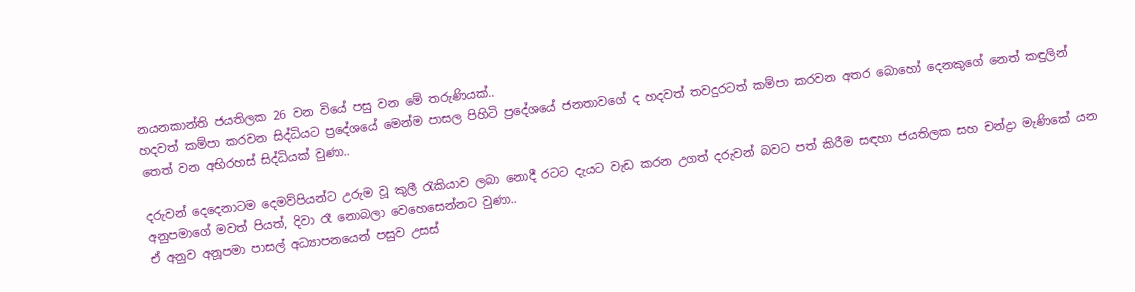නයනකාන්ති ජයතිලක 26 වන වියේ පසු වන මේ තරුණියක්..
හදවත් කම්පා කරවන සිද්ධියට ප්‍රදේශයේ මෙන්ම පාසල පිහිටි ප්‍රදේශයේ ජනතාවගේ ද හදවත් තවදුරටත් කම්පා කරවන අතර බොහෝ දෙනකුගේ නෙත් කඳුලින් තෙත් වන අභිරහස් සිද්ධියක් වුණා..

දරුවන් දෙදෙනාටම දෙමව්පියන්ට උරුම වූ කුලී රැකියාව ලබා නොදී රටට දැයට වැඩ කරන උගත් දරුවන් බවට පත් කිරීම සඳහා ජයතිලක සහ චන්ද්‍රා මැණිකේ යන අනුපමාගේ මවත් පියත්, දිවා රෑ නොබලා වෙහෙසෙන්නට වුණා..
ඒ අනුව අනූපමා පාසල් අධ්‍යාපනයෙන් පසුව උසස්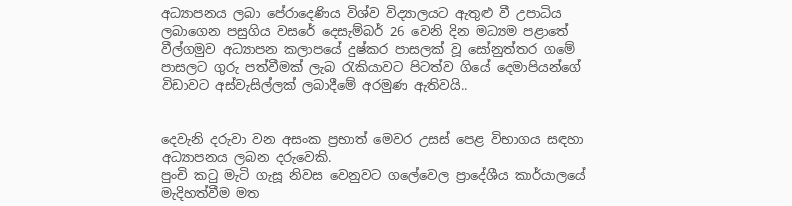අධ්‍යාපනය ලබා පේරාදෙණිය විශ්ව විද්‍යාලයට ඇතුළු වී උපාධිය ලබාගෙන පසුගිය වසරේ දෙසැම්බර් 26 වෙනි දින මධ්‍යම පළාතේ වීල්ගමුව අධ්‍යාපන කලාපයේ දුෂ්කර පාසලක් වූ සෝනුත්තර ගමේ පාසලට ගුරු පත්වීමක් ලැබ රැකියාවට පිටත්ව ගියේ දෙමාපියන්ගේ විඩාවට අස්වැසිල්ලක් ලබාදීමේ අරමුණ ඇතිවයි..


දෙවැනි දරුවා වන අසංක ප්‍රභාත් මෙවර උසස් පෙළ විභාගය සඳහා අධ්‍යාපනය ලබන දරුවෙකි.
පුංචි කටු මැටි ගැසූ නිවස වෙනුවට ගලේවෙල ප්‍රාදේශීය කාර්යාලයේ මැදිහත්වීම මත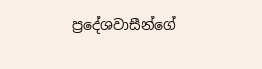ප්‍රදේශවාසීන්ගේ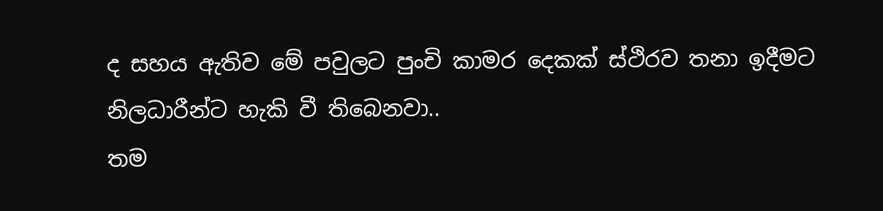ද සහය ඇතිව මේ පවුලට පුංචි කාමර දෙකක් ස්ථිරව තනා ඉදීමට නිලධාරීන්ට හැකි වී තිබෙනවා..
තම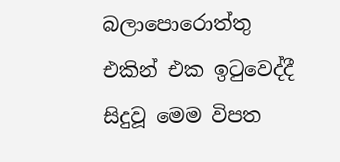බලාපොරොත්තු එකින් එක ඉටුවෙද්දී සිදුවූ මෙම විපත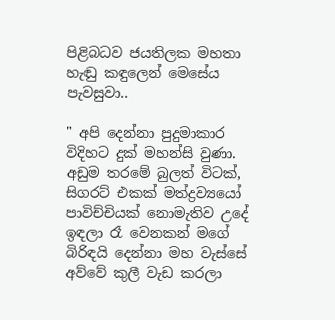පිළිබධව ජයතිලක මහතා හැඬු කඳුලෙන් මෙසේය පැවසුවා..

" අපි දෙන්නා පුදුමාකාර විදිහට දුක් මහන්සි වුණා. අඩුම තරමේ බුලත් විටක්, සිගරට් එකක් මත්ද්‍රව්‍යයෝ පාවිච්චියක් නොමැතිව උදේ ඉඳලා රෑ වෙනකන් මගේ බිරිඳයි දෙන්නා මහ වැස්සේ අව්වේ කුලී වැඩ කරලා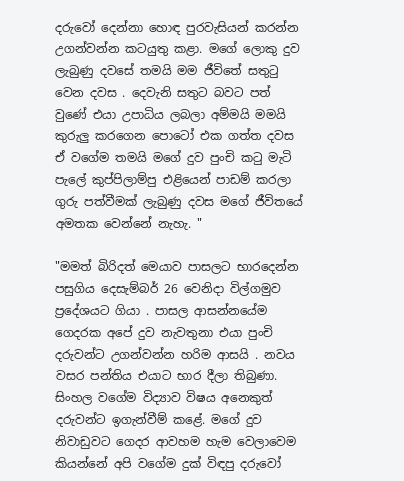දරුවෝ දෙන්නා හොඳ පුරවැසියන් කරන්න උගන්වන්න කටයුතු කළා. මගේ ලොකු දුව ලැබුණු දවසේ තමයි මම ජීවිතේ සතුටු වෙන දවස . දෙවැනි සතුට බවට පත් වුණේ එයා උපාධිය ලබලා අම්මයි මමයි කුරුලු කරගෙන පොටෝ එක ගත්ත දවස ඒ වගේම තමයි මගේ දුව පුංචි කටු මැටි පැලේ කුප්පිලාම්පු එළියෙන් පාඩම් කරලා ගුරු පත්වීමක් ලැබුණු දවස මගේ ජීවිතයේ අමතක වෙන්නේ නැහැ. "

"මමත් බිරිදත් මෙයාව පාසලට භාරදෙන්න පසුගිය දෙසැම්බර් 26 වෙනිදා විල්ගමුව ප්‍රදේශයට ගියා . පාසල ආසන්නයේම ගෙදරක අපේ දුව නැවතුනා එයා පුංචි දරුවන්ට උගන්වන්න හරිම ආසයි . නවය වසර පන්තිය එයාට භාර දීලා තිබුණා. සිංහල වගේම විද්‍යාව විෂය අනෙකුත් දරුවන්ට ඉගැන්වීම් කළේ. මගේ දුව නිවාඩුවට ගෙදර ආවහම හැම වෙලාවෙම කියන්නේ අපි වගේම දුක් විඳපු දරුවෝ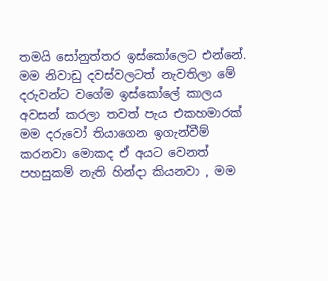තමයි සෝනුත්තර ඉස්කෝලෙට එන්නේ. මම නිවාඩු දවස්වලටත් නැවතිලා මේ දරුවන්ට වගේම ඉස්කෝලේ කාලය අවසන් කරලා තවත් පැය එකහමාරක් මම දරුවෝ තියාගෙන ඉගැන්වීම් කරනවා මොකද ඒ අයට වෙනත් පහසුකම් නැති හින්දා කියනවා , මම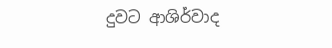දුවට ආශිර්වාද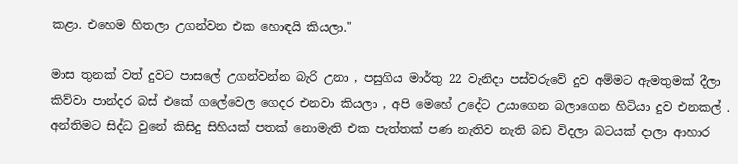කළා. එහෙම හිතලා උගන්වන එක හොඳයි කියලා."

මාස තුනක් වත් දුවට පාසලේ උගන්වන්න බැරි උනා , පසුගිය මාර්තු 22 වැනිදා පස්වරුවේ දුව අම්මට ඇමතුමක් දීලා කිව්වා පාන්දර බස් එකේ ගලේවෙල ගෙදර එනවා කියලා , අපි මෙහේ උදේට උයාගෙන බලාගෙන හිටියා දුව එනකල් . අන්තිමට සිද්ධ වුනේ කිසිදු සිහියක් පතක් නොමැති එක පැත්තක් පණ නැතිව නැති බඩ විදලා බටයක් දාලා ආහාර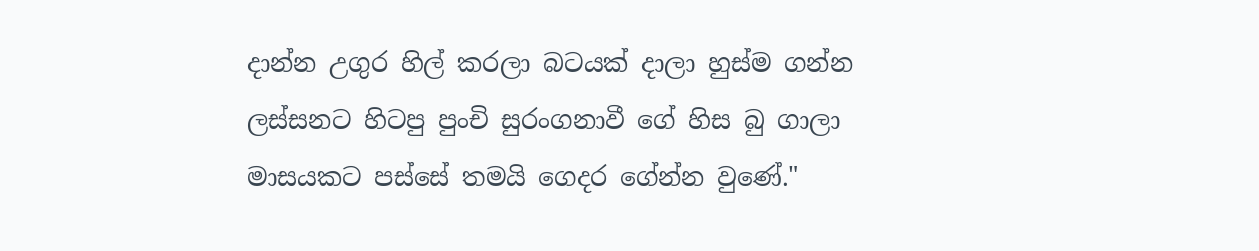දාන්න උගුර හිල් කරලා බටයක් දාලා හුස්ම ගන්න ලස්සනට හිටපු පුංචි සුරංගනාවී ගේ හිස බු ගාලා මාසයකට පස්සේ තමයි ගෙදර ගේන්න වුණේ."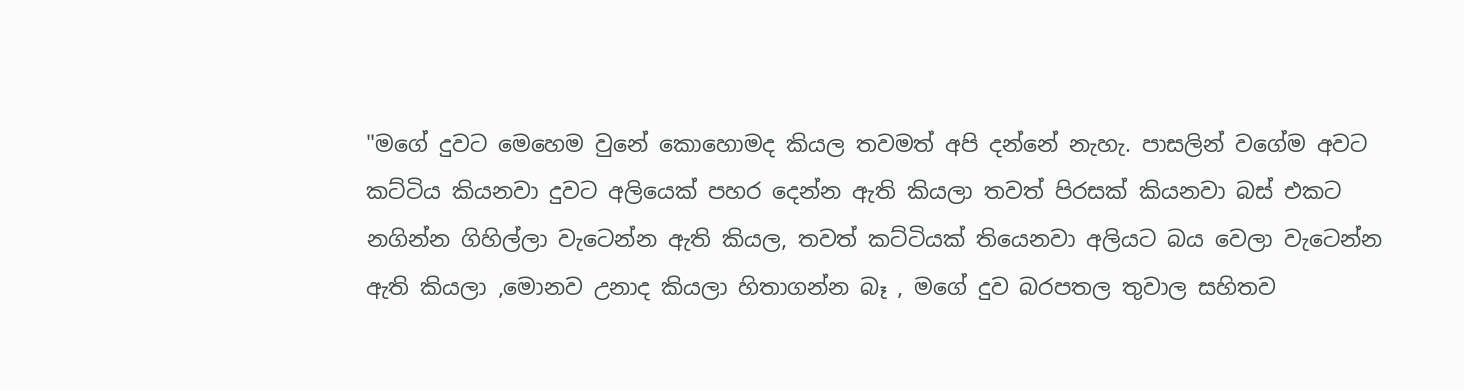"මගේ දුවට මෙහෙම වුනේ කොහොමද කියල තවමත් අපි දන්නේ නැහැ. පාසලින් වගේම අවට කට්ටිය කියනවා දුවට අලියෙක් පහර දෙන්න ඇති කියලා තවත් පිරසක් කියනවා බස් එකට නගින්න ගිහිල්ලා වැටෙන්න ඇති කියල, තවත් කට්ටියක් තියෙනවා අලියට බය වෙලා වැටෙන්න ඇති කියලා ,මොනව උනාද කියලා හිතාගන්න බෑ , මගේ දුව බරපතල තුවාල සහිතව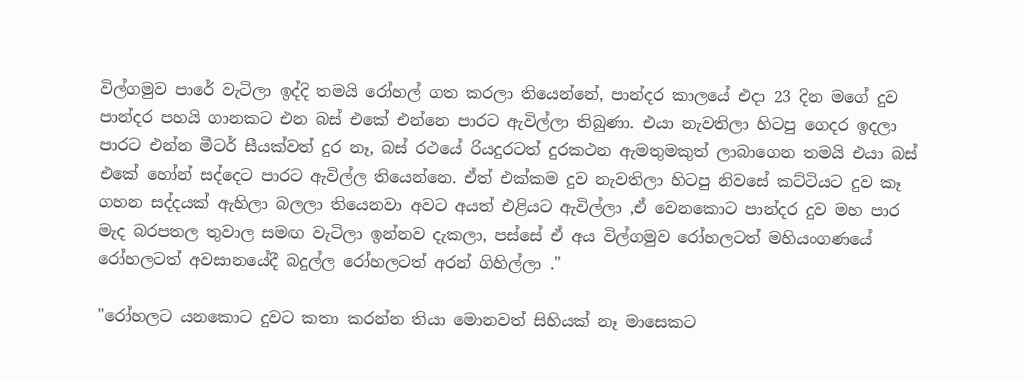විල්ගමුව පාරේ වැටිලා ඉද්දි තමයි රෝහල් ගත කරලා තියෙන්නේ, පාන්දර කාලයේ එදා 23 දින මගේ දුව පාන්දර පහයි ගානකට එන බස් එකේ එන්නෙ පාරට ඇවිල්ලා තිබුණා. එයා නැවතිලා හිටපු ගෙදර ඉදලා පාරට එන්න මීටර් සීයක්වත් දුර නෑ, බස් රථයේ රියදුරටත් දුරකථන ඇමතුමකුත් ලාබාගෙන තමයි එයා බස් එකේ හෝන් සද්දෙට පාරට ඇවිල්ල තියෙන්නෙ. ඒත් එක්කම දුව නැවතිලා හිටපු නිවසේ කට්ටියට දුව කෑ ගහන සද්දයක් ඇහිලා බලලා තියෙනවා අවට අයත් එළියට ඇවිල්ලා ,ඒ වෙනකොට පාන්දර දුව මහ පාර මැද බරපතල තුවාල සමඟ වැටිලා ඉන්නව දැකලා, පස්සේ ඒ අය විල්ගමුව රෝහලටත් මහියංගණයේ රෝහලටත් අවසානයේදී බදුල්ල රෝහලටත් අරන් ගිහිල්ලා ."

"රෝහලට යනකොට දුවට කතා කරන්න තියා මොනවත් සිහියක් නෑ මාසෙකට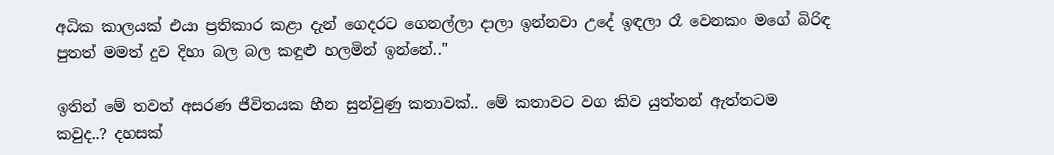අධික කාලයක් එයා ප්‍රතිකාර කළා දැන් ගෙදරට ගෙනල්ලා දාලා ඉන්නවා උදේ ඉඳලා රෑ වෙනකං මගේ බිරිඳ පුතත් මමත් දුව දිහා බල බල කඳුළු හලමින් ඉන්නේ.."

ඉතින් මේ තවත් අසරණ ජීවිතයක හීන සුන්වුණු කතාවක්.. මේ කතාවට වග කිව යුත්තන් ඇත්තටම කවුද..? දහසක්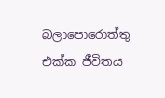බලාපොරොත්තු එක්ක ජීවිතය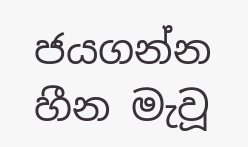ජයගන්න හීන මැවූ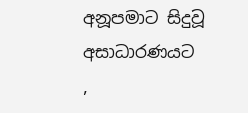අනූපමාට සිදුවූ අසාධාරණයට ,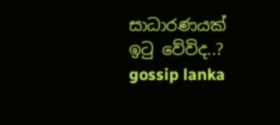සාධාරණයක් ඉටු වේවිද..?
gossip lanka